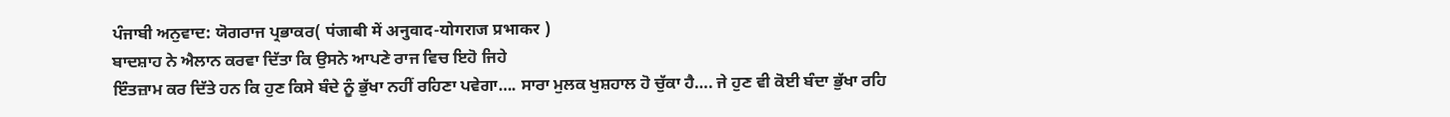ਪੰਜਾਬੀ ਅਨੁਵਾਦ: ਯੋਗਰਾਜ ਪ੍ਰਭਾਕਰ( पंजाबी में अनुवाद-योगराज प्रभाकर )
ਬਾਦਸ਼ਾਹ ਨੇ ਐਲਾਨ ਕਰਵਾ ਦਿੱਤਾ ਕਿ ਉਸਨੇ ਆਪਣੇ ਰਾਜ ਵਿਚ ਇਹੋ ਜਿਹੇ
ਇੰਤਜ਼ਾਮ ਕਰ ਦਿੱਤੇ ਹਨ ਕਿ ਹੁਣ ਕਿਸੇ ਬੰਦੇ ਨੂੰ ਭੁੱਖਾ ਨਹੀਂ ਰਹਿਣਾ ਪਵੇਗਾ…. ਸਾਰਾ ਮੁਲਕ ਖੁਸ਼ਹਾਲ ਹੋ ਚੁੱਕਾ ਹੈ…. ਜੇ ਹੁਣ ਵੀ ਕੋਈ ਬੰਦਾ ਭੁੱਖਾ ਰਹਿ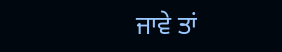ਜਾਵੇ ਤਾਂ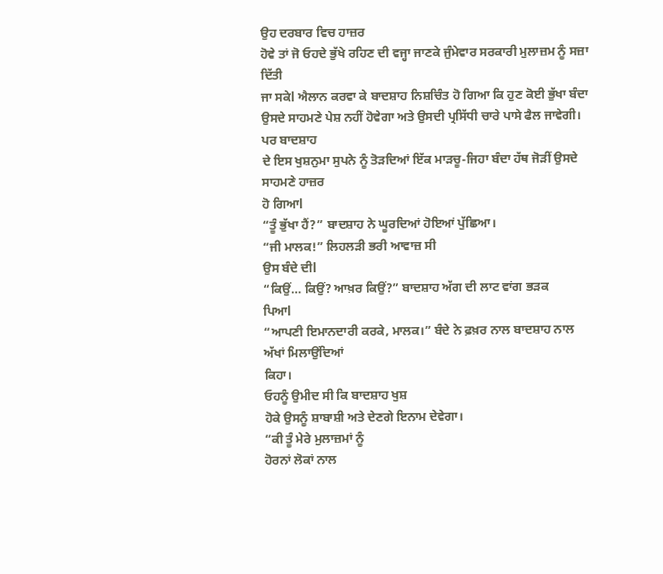ਉਹ ਦਰਬਾਰ ਵਿਚ ਹਾਜ਼ਰ
ਹੋਵੇ ਤਾਂ ਜੋ ਓਹਦੇ ਭੁੱਖੇ ਰਹਿਣ ਦੀ ਵਜ੍ਹਾ ਜਾਣਕੇ ਜੁੰਮੇਵਾਰ ਸਰਕਾਰੀ ਮੁਲਾਜ਼ਮ ਨੂੰ ਸਜ਼ਾ ਦਿੱਤੀ
ਜਾ ਸਕੇl ਐਲਾਨ ਕਰਵਾ ਕੇ ਬਾਦਸ਼ਾਹ ਨਿਸ਼ਚਿੰਤ ਹੋ ਗਿਆ ਕਿ ਹੁਣ ਕੋਈ ਭੁੱਖਾ ਬੰਦਾ
ਉਸਦੇ ਸਾਹਮਣੇ ਪੇਸ਼ ਨਹੀਂ ਹੋਵੇਗਾ ਅਤੇ ਉਸਦੀ ਪ੍ਰਸਿੱਧੀ ਚਾਰੇ ਪਾਸੇ ਫੈਲ ਜਾਵੇਗੀ। ਪਰ ਬਾਦਸ਼ਾਹ
ਦੇ ਇਸ ਖੁਸ਼ਨੁਮਾ ਸੁਪਨੇ ਨੂੰ ਤੋੜਦਿਆਂ ਇੱਕ ਮਾੜਚੂ-ਜਿਹਾ ਬੰਦਾ ਹੱਥ ਜੋੜੀਂ ਉਸਦੇ ਸਾਹਮਣੇ ਹਾਜ਼ਰ
ਹੋ ਗਿਆl
“ਤੂੰ ਭੁੱਖਾ ਹੈਂ?” ਬਾਦਸ਼ਾਹ ਨੇ ਘੂਰਦਿਆਂ ਹੋਇਆਂ ਪੁੱਛਿਆ।
“ਜੀ ਮਾਲਕ!” ਲਿਹਲੜੀ ਭਰੀ ਆਵਾਜ਼ ਸੀ
ਉਸ ਬੰਦੇ ਦੀl
“ਕਿਉਂ… ਕਿਉਂ? ਆਖ਼ਰ ਕਿਉਂ?” ਬਾਦਸ਼ਾਹ ਅੱਗ ਦੀ ਲਾਟ ਵਾਂਗ ਭੜਕ
ਪਿਆl
“ਆਪਣੀ ਇਮਾਨਦਾਰੀ ਕਰਕੇ, ਮਾਲਕ।” ਬੰਦੇ ਨੇ ਫ਼ਖ਼ਰ ਨਾਲ ਬਾਦਸ਼ਾਹ ਨਾਲ ਅੱਖਾਂ ਮਿਲਾਉਂਦਿਆਂ
ਕਿਹਾ।
ਓਹਨੂੰ ਉਮੀਦ ਸੀ ਕਿ ਬਾਦਸ਼ਾਹ ਖੁਸ਼
ਹੋਕੇ ਉਸਨੂੰ ਸ਼ਾਬਾਸ਼ੀ ਅਤੇ ਦੇਣਗੇ ਇਨਾਮ ਦੇਵੇਗਾ।
“ਕੀ ਤੂੰ ਮੇਰੇ ਮੁਲਾਜ਼ਮਾਂ ਨੂੰ
ਹੋਰਨਾਂ ਲੋਕਾਂ ਨਾਲ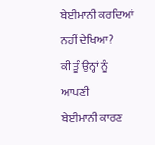ਬੇਈਮਾਨੀ ਕਰਦਿਆਂ ਨਹੀਂ ਦੇਖਿਆ?
ਕੀ ਤੂੰ ਉਨ੍ਹਾਂ ਨੂੰ ਆਪਣੀ
ਬੇਈਮਾਨੀ ਕਾਰਣ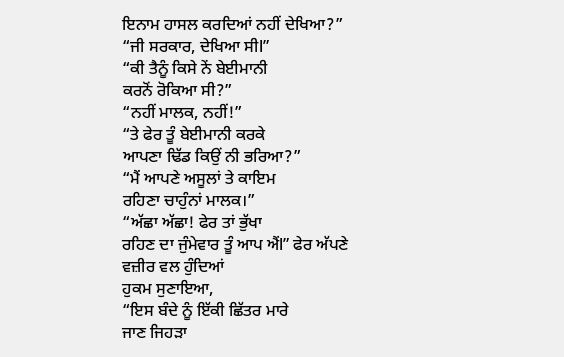ਇਨਾਮ ਹਾਸਲ ਕਰਦਿਆਂ ਨਹੀਂ ਦੇਖਿਆ?”
“ਜੀ ਸਰਕਾਰ, ਦੇਖਿਆ ਸੀl”
“ਕੀ ਤੈਨੂੰ ਕਿਸੇ ਨੇਂ ਬੇਈਮਾਨੀ
ਕਰਨੋਂ ਰੋਕਿਆ ਸੀ?”
“ਨਹੀਂ ਮਾਲਕ, ਨਹੀਂ!”
“ਤੇ ਫੇਰ ਤੂੰ ਬੇਈਮਾਨੀ ਕਰਕੇ
ਆਪਣਾ ਢਿੱਡ ਕਿਉਂ ਨੀ ਭਰਿਆ?”
“ਮੈਂ ਆਪਣੇ ਅਸੂਲਾਂ ਤੇ ਕਾਇਮ
ਰਹਿਣਾ ਚਾਹੁੰਨਾਂ ਮਾਲਕ।”
“ਅੱਛਾ ਅੱਛਾ! ਫੇਰ ਤਾਂ ਭੁੱਖਾ
ਰਹਿਣ ਦਾ ਜੁੰਮੇਵਾਰ ਤੂੰ ਆਪ ਐਂl” ਫੇਰ ਅੱਪਣੇ ਵਜ਼ੀਰ ਵਲ ਹੁੰਦਿਆਂ
ਹੁਕਮ ਸੁਣਾਇਆ,
“ਇਸ ਬੰਦੇ ਨੂੰ ਇੱਕੀ ਛਿੱਤਰ ਮਾਰੇ
ਜਾਣ ਜਿਹੜਾ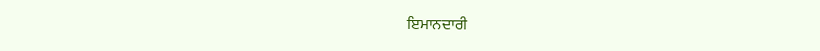ਇਮਾਨਦਾਰੀ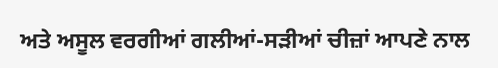ਅਤੇ ਅਸੂਲ ਵਰਗੀਆਂ ਗਲੀਆਂ-ਸੜੀਆਂ ਚੀਜ਼ਾਂ ਆਪਣੇ ਨਾਲ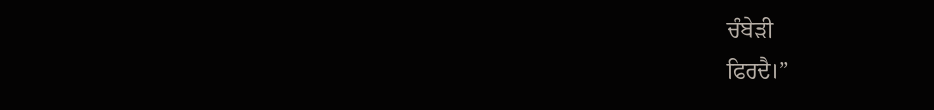ਚੰਬੇੜੀ
ਫਿਰਦੈ।”